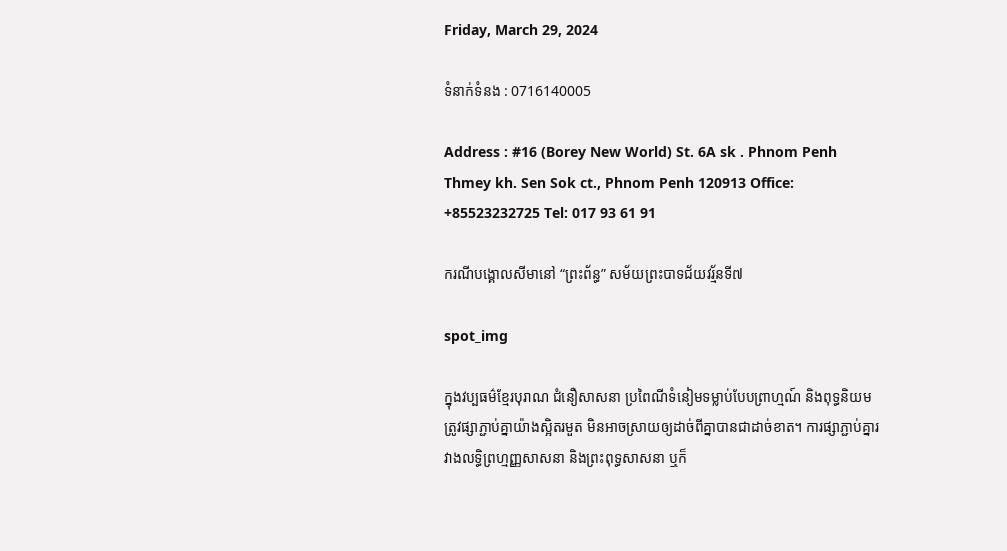Friday, March 29, 2024

ទំនាក់ទំនង : 0716140005

Address : #16 (Borey New World) St. 6A sk . Phnom Penh Thmey kh. Sen Sok ct., Phnom Penh 120913 Office: +85523232725 Tel: 017 93 61 91

ករណីបង្គោលសីមានៅ “ព្រះព័ន្ធ” សម័យព្រះបាទជ័យវរ្ម័នទី៧

spot_img

ក្នុងវប្បធម៌ខ្មែរបុរាណ ជំនឿសាសនា ប្រពៃណីទំនៀមទម្លាប់បែបព្រាហ្មណ៍ និងពុទ្ធនិយម ត្រូវផ្សាភ្ជាប់គ្នាយ៉ាងស្អិតរមួត មិនអាចស្រាយឲ្យដាច់ពីគ្នាបានជាដាច់ខាត។ ការផ្សាភ្ជាប់គ្នារវាងលទ្ធិព្រហ្មញ្ញសាសនា និងព្រះពុទ្ធសាសនា ឬក៏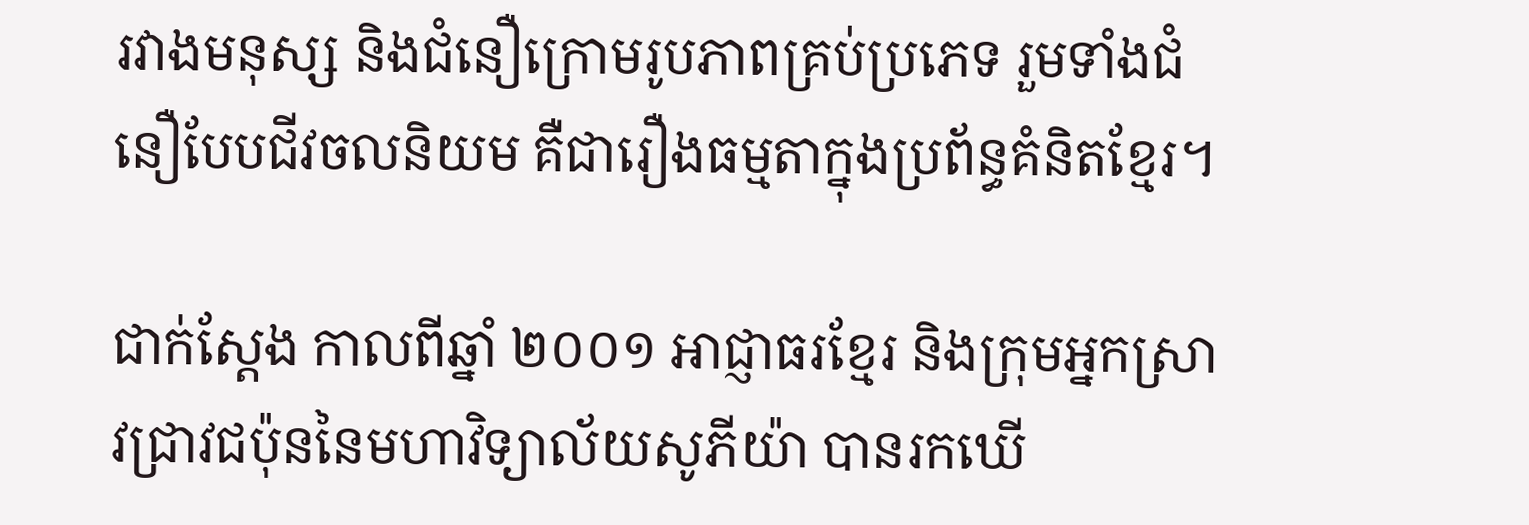រវាងមនុស្ស និងជំនឿក្រោមរូបភាពគ្រប់ប្រភេទ រួមទាំងជំនឿបែបជីវចលនិយម គឺជារឿងធម្មតាក្នុងប្រព័ន្ធគំនិតខ្មែរ។

ជាក់ស្តែង កាលពីឆ្នាំ ២០០១ អាជ្ញាធរខ្មែរ និងក្រុមអ្នកស្រាវជ្រាវជប៉ុននៃមហាវិទ្យាល័យសូភីយ៉ា បានរកឃើ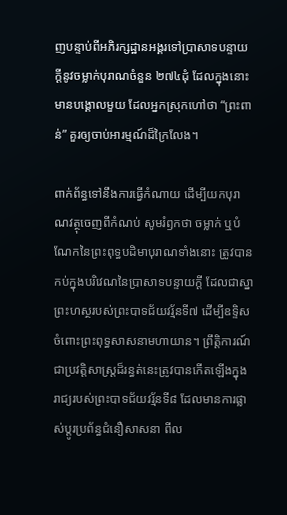ញបន្ទាប់ពីអភិរក្សដ្ឋានអង្គរទៅប្រាសាទបន្ទាយក្តីនូវចម្លាក់បុរាណចំនួន ២៧៤ដុំ ដែលក្នុងនោះមានបង្គោលមួយ ដែលអ្នកស្រុកហៅថា “ព្រះពាន់” គួរឲ្យចាប់អារម្មណ៍ដ៏ក្រៃលែង។

ពាក់ព័ន្ធទៅនឹងការធ្វើកំណាយ ដើម្បីយកបុរាណវត្ថុចេញពីកំណប់ សូមរំឭកថា ចម្លាក់ ឬបំណែកនៃព្រះពុទ្ធបដិមាបុរាណទាំងនោះ ត្រូវបានកប់ក្នុងបរិវេណនៃប្រាសាទបន្ទាយក្តី ដែលជាស្នាព្រះហស្ថរបស់ព្រះបាទជ័យវរ្ម័នទី៧ ដើម្បីឧទ្ទិសចំពោះព្រះពុទ្ធសាសនាមហាយាន។ ព្រឹត្តិការណ៍ជាប្រវត្តិសាស្ត្រដ៏រន្ធត់នេះត្រូវបានកើតឡើងក្នុងរាជ្យរបស់ព្រះបាទជ័យវរ្ម័នទី៨ ដែលមានការផ្លាស់ប្តូរប្រព័ន្ធជំនឿសាសនា ពីល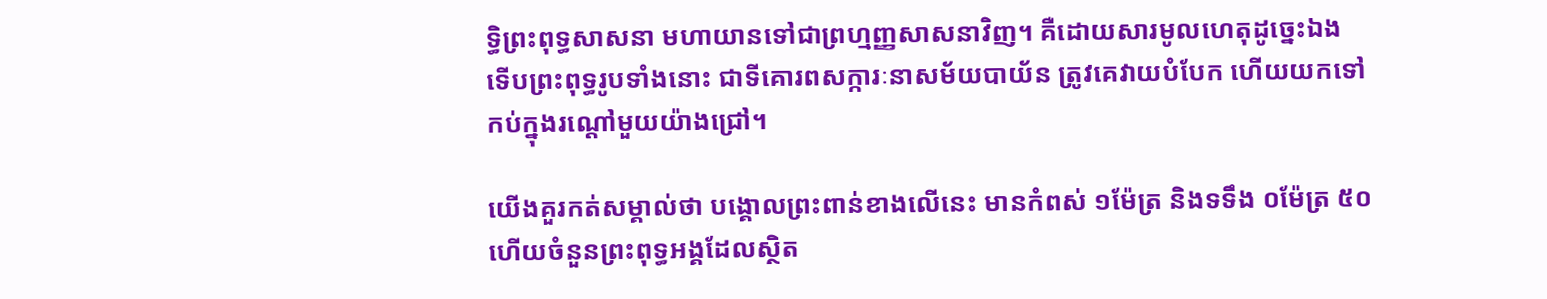ទ្ធិព្រះពុទ្ធសាសនា មហាយានទៅជាព្រហ្មញ្ញសាសនាវិញ។ គឺដោយសារមូលហេតុដូច្នេះឯង ទើបព្រះពុទ្ធរូបទាំងនោះ ជាទីគោរពសក្ការៈនាសម័យបាយ័ន ត្រូវគេវាយបំបែក ហើយយកទៅកប់ក្នុងរណ្តៅមួយយ៉ាងជ្រៅ។

យើងគួរកត់សម្គាល់ថា បង្គោលព្រះពាន់ខាងលើនេះ មានកំពស់ ១ម៉ែត្រ និងទទឹង ០ម៉ែត្រ ៥០ ហើយចំនួនព្រះពុទ្ធអង្គដែលស្ថិត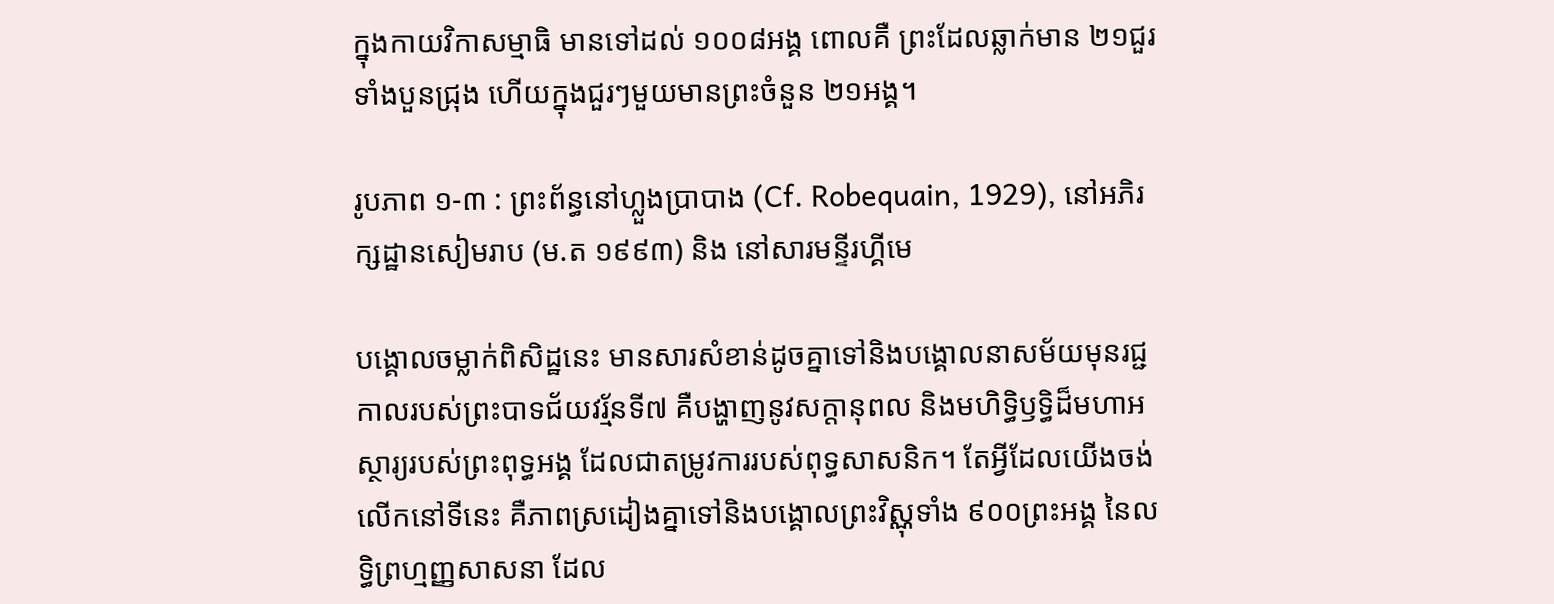ក្នុងកាយវិកាសម្មាធិ មានទៅដល់ ១០០៨អង្គ ពោលគឺ ព្រះដែលឆ្លាក់មាន ២១ជួរ ទាំងបួនជ្រុង ហើយក្នុងជួរៗមួយមានព្រះចំនួន ២១អង្គ។

រូបភាព ១-៣ : ព្រះព័ន្ធនៅហ្លួងប្រាបាង (Cf. Robequain, 1929), នៅអភិរក្សដ្ឋានសៀមរាប (ម.ត ១៩៩៣) និង នៅសារមន្ទីរហ្គីមេ

បង្គោលចម្លាក់ពិសិដ្ឋនេះ មានសារសំខាន់ដូចគ្នាទៅនិងបង្គោលនាសម័យមុនរជ្ជកាលរបស់ព្រះបាទជ័យវរ្ម័នទី៧ គឺបង្ហាញនូវសក្តានុពល និងមហិទ្ធិឫទ្ធិដ៏មហាអស្ថារ្យរបស់ព្រះពុទ្ធអង្គ ដែលជាតម្រូវការរបស់ពុទ្ធសាសនិក។ តែអ្វីដែលយើងចង់លើកនៅទីនេះ គឺភាពស្រដៀងគ្នាទៅនិងបង្គោលព្រះវិស្ណុទាំង ៩០០ព្រះអង្គ នៃលទ្ធិព្រហ្មញ្ញសាសនា ដែល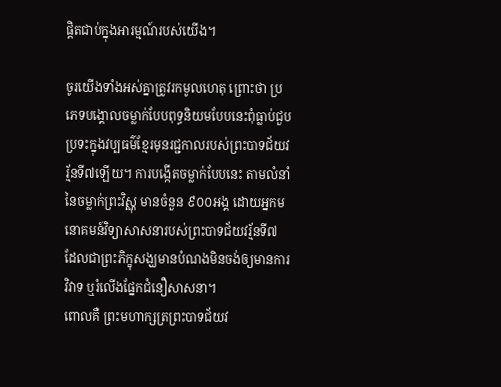ផ្តិតជាប់ក្នុងអារម្មណ៍របស់យើង។

ចូរយើងទាំងអស់គ្នាត្រូវរកមូលហេតុ ព្រោះថា ប្រភេទបង្គោលចម្លាក់បែបពុទ្ធនិយមបែបនេះពុំធ្លាប់ជួបប្រទះក្នុងវប្បធម៌ខ្មែរមុនរជ្ជកាលរបស់ព្រះបាទជ័យវរ្ម័នទី៧ឡើយ។ ការបង្កើតចម្លាក់បែបនេះ តាមលំនាំនៃចម្លាក់ព្រះវិស្ណុ មានចំនួន ៩០០អង្គ ដោយអ្នកមនោគមន៍វិទ្យាសាសនារបស់ព្រះបាទជ័យវរ្ម័នទី៧ ដែលជាព្រះភិក្ខុសង្ឃមានបំណងមិនចង់ឲ្យមានការវិវាទ ឬរំលើងផ្នែកជំនឿសាសនា។
ពោលគឺ ព្រះមហាក្សត្រព្រះបាទជ័យវ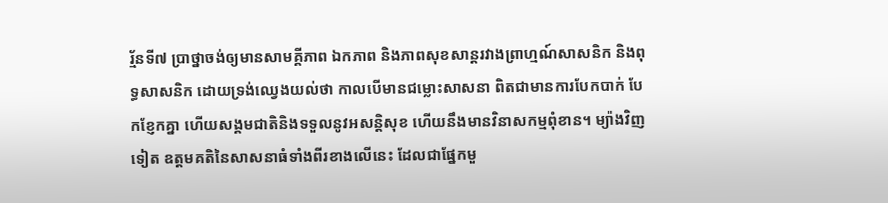រ្ម័នទី៧ ប្រាថ្នាចង់ឲ្យមានសាមគ្គីភាព ឯកភាព និងភាពសុខសាន្តរវាងព្រាហ្មណ៍សាសនិក និងពុទ្ធសាសនិក ដោយទ្រង់ឈ្វេងយល់ថា កាលបើមានជម្លោះសាសនា ពិតជាមានការបែកបាក់ បែកខ្ញែកគ្នា ហើយសង្គមជាតិនិងទទួលនូវអសន្តិសុខ ហើយនឹងមានវិនាសកម្មពុំខាន។ ម្យ៉ាងវិញទៀត ឧត្តមគតិនៃសាសនាធំទាំងពីរខាងលើនេះ ដែលជាផ្នែកមួ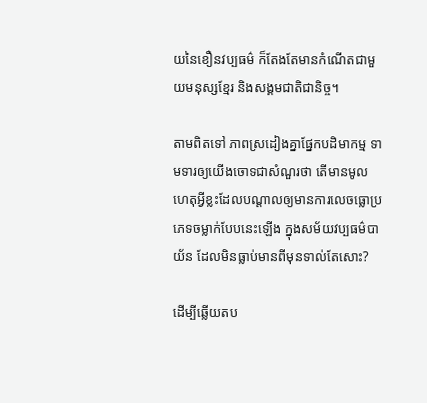យនៃខឿនវប្បធម៌ ក៏តែងតែមានកំណើតជាមួយមនុស្សខ្មែរ និងសង្គមជាតិជានិច្ច។

តាមពិតទៅ ភាពស្រដៀងគ្នាផ្នែកបដិមាកម្ម ទាមទារឲ្យយើងចោទជាសំណួរថា តើមានមូលហេតុអ្វីខ្លះដែលបណ្តាលឲ្យមានការលេចធ្លោប្រភេទចម្លាក់បែបនេះឡើង ក្នុងសម័យវប្បធម៌បាយ័ន ដែលមិនធ្លាប់មានពីមុនទាល់តែសោះ?

ដើម្បីឆ្លើយតប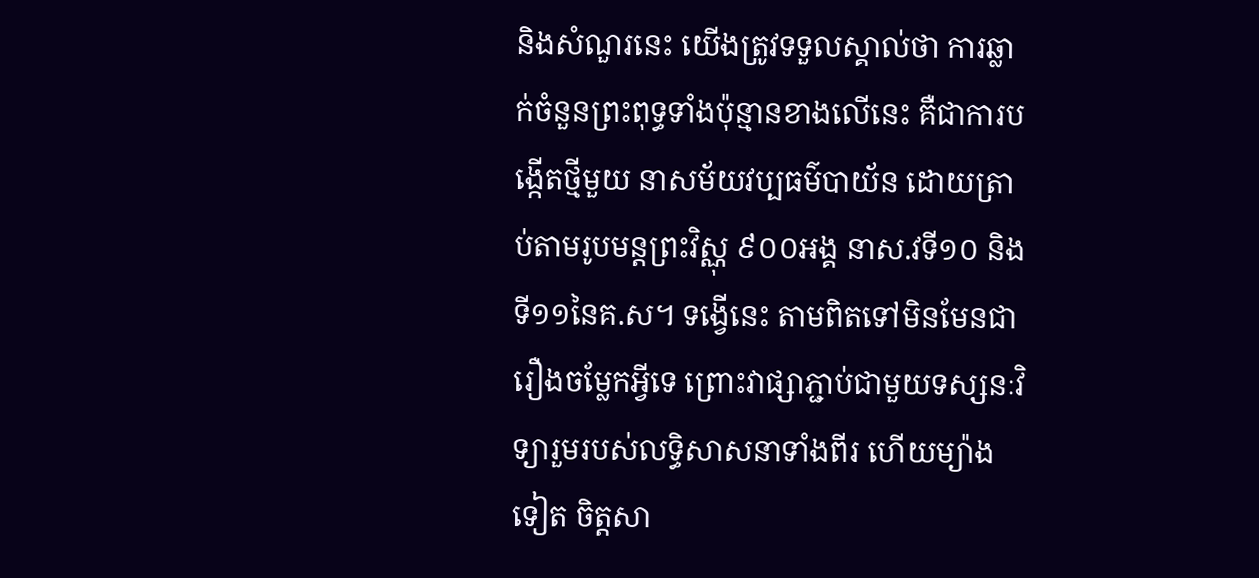និងសំណួរនេះ យើងត្រូវទទួលស្គាល់ថា ការឆ្លាក់ចំនួនព្រះពុទ្ធទាំងប៉ុន្មានខាងលើនេះ គឺជាការបង្កើតថ្មីមួយ នាសម័យវប្បធម៌បាយ័ន ដោយត្រាប់តាមរូបមន្តព្រះវិស្ណុ ៩០០អង្គ នាស.វទី១០ និងទី១១នៃគ.ស។ ទង្វើនេះ តាមពិតទៅមិនមែនជារឿងចម្លែកអ្វីទេ ព្រោះវាផ្សាភ្ជាប់ជាមួយទស្សនៈវិទ្យារួមរបស់លទ្ធិសាសនាទាំងពីរ ហើយម្យ៉ាងទៀត ចិត្តសា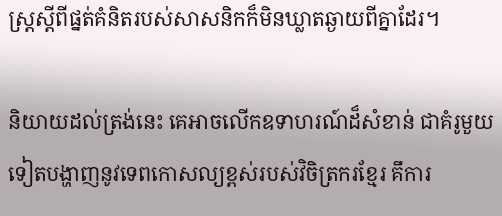ស្ត្រស្តីពីផ្នត់គំនិតរបស់សាសនិកក៏មិនឃ្លាតឆ្ងាយពីគ្នាដែរ។

និយាយដល់ត្រង់នេះ គេអាចលើកឧទាហរណ៍ដ៏សំខាន់ ជាគំរូមួយទៀតបង្ហាញនូវទេពកោសល្យខ្ពស់របស់វិចិត្រករខ្មែរ គឹការ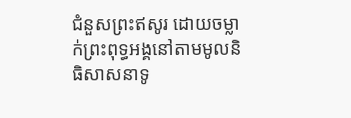ជំនួសព្រះឥសូរ ដោយចម្លាក់ព្រះពុទ្ធអង្គនៅតាមមូលនិធិសាសនាទូ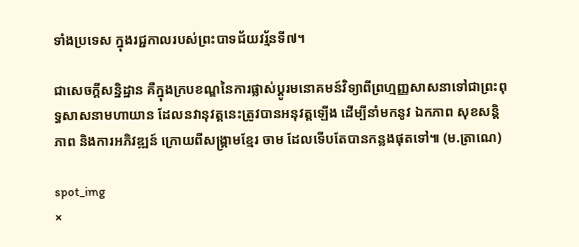ទាំងប្រទេស ក្នុងរជ្ជកាលរបស់ព្រះបាទជ័យវរ្ម័នទី៧។

ជាសេចក្តីសន្និដ្ឋាន គឺក្នុងក្របខណ្ឌនៃការផ្លាស់ប្តូរមនោគមន៍វិទ្យាពីព្រហ្មញ្ញសាសនាទៅជាព្រះពុទ្ធសាសនាមហាយាន ដែលនវានុវត្តនេះត្រូវបានអនុវត្តឡើង ដើម្បីនាំមកនូវ ឯកភាព សុខសន្តិភាព និងការអភិវឌ្ឍន៍ ក្រោយពីសង្គ្រាមខ្មែរ ចាម ដែលទើបតែបានកន្លងផុតទៅ៕ (ម.ត្រាណេ)

spot_img
×